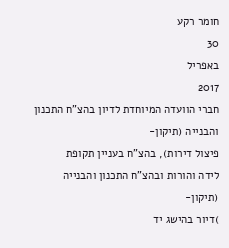חומר רקע
30
באפריל
2017
חברי הוועדה המיוחדת לדיון בהצ"ח התכנון והבנייה (תיקון-
פיצול דירות), בהצ"ח בעניין תקופת
לידה והורות ובהצ"ח התכנון והבנייה (תיקון-
)דיור בהישג יד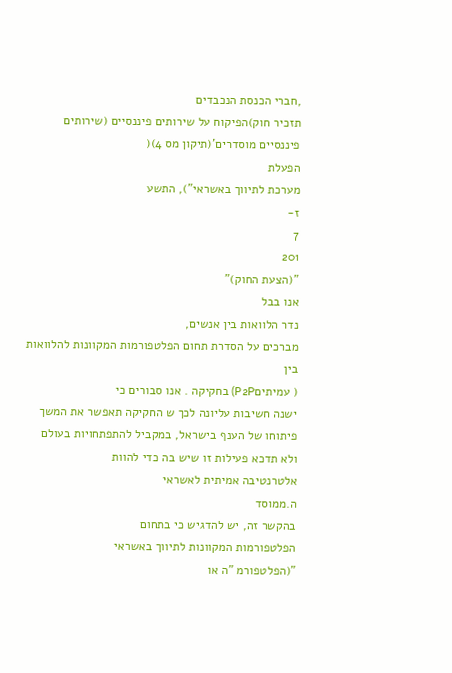,חברי הכנסת הנכבדים
תזכיר חוק)הפיקוח על שירותים פיננסיים (שירותים פיננסיים מוסדרים'(תיקון מס 4)(
הפעלת
מערכת לתיווך באשראי"), התשע
ז-
7
201
"(הצעת החוק)"
אנו בבל
נדר הלוואות בין אנשים,
מברכים על הסדרת תחום הפלטפורמות המקוונות להלוואות בין
( עמיתיםP2P) בחקיקה . אנו סבורים כי
ישנה חשיבות עליונה לכך ש החקיקה תאפשר את המשך
פיתוחו של הענף בישראל, במקביל להתפתחויות בעולם ולא תדכא פעילות זו שיש בה כדי להוות
אלטרנטיבה אמיתית לאשראי
ה.ממוסד
בהקשר זה, יש להדגיש כי בתחום
הפלטפורמות המקוונות לתיווך באשראי
"(הפלטפורמ "ה או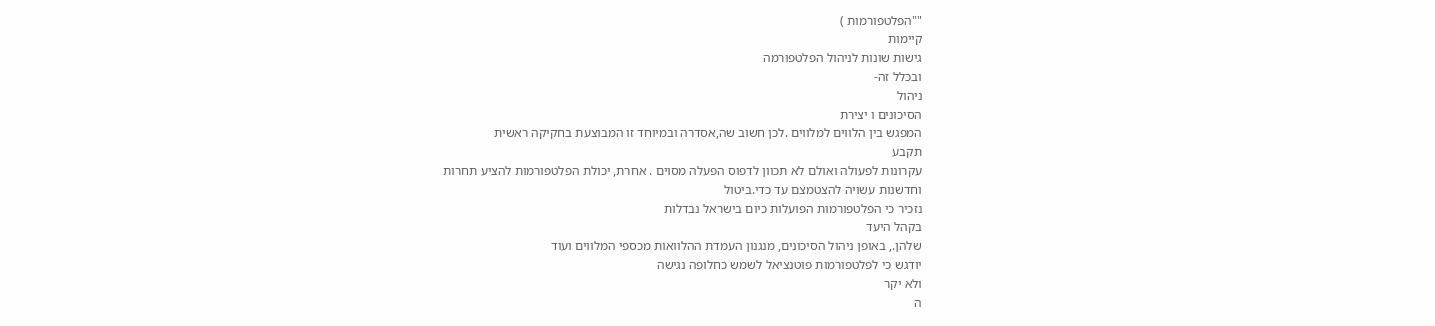""הפלטפורמות )
קיימות
גישות שונות לניהול הפלטפורמה
ובכלל זה-
ניהול
הסיכונים ו יצירת
המפגש בין הלווים למלווים .לכן חשוב שה,אסדרה ובמיוחד זו המבוצעת בחקיקה ראשית
תקבע
עקרונות לפעולה ואולם לא תכוון לדפוס הפעלה מסוים . אחרת, יכולת הפלטפורמות להציע תחרות
וחדשנות עשויה להצטמצם עד כדי.ביטול
נזכיר כי הפלטפורמות הפועלות כיום בישראל נבדלות
בקהל היעד
שלהן., באופן ניהול הסיכונים, מנגנון העמדת ההלוואות מכספי המלווים ועוד
יודגש כי לפלטפורמות פוטנציאל לשמש כחלופה נגישה
ולא יקר
ה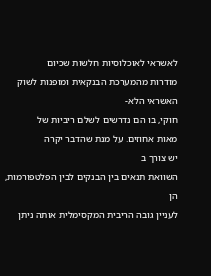לאשראי לאוכלוסיות חלשות שכיום
מודרות מהמערכת הבנקאית ומופנות לשוק
האשראי הלא-
חוקי, בו הם נדרשים לשלם ריביות של
מאות אחוזים. על מנת שהדבר יקרה
יש צורך ב
השוואת תנאים בין הבנקים לבין הפלטפורמות,
הן
לעניין גובה הריבית המקסימלית אותה ניתן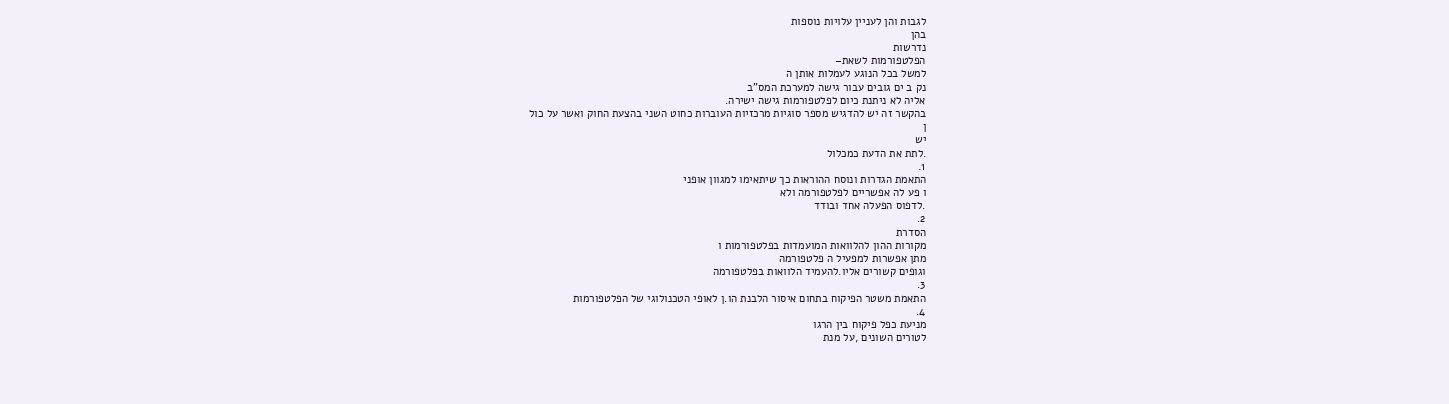לגבות והן לעניין עלויות נוספות
בהן
נדרשות
הפלטפורמות לשאת–
למשל בכל הנוגע לעמלות אותן ה
נק ב ים גובים עבור גישה למערכת המס"ב
אליה לא ניתנת כיום לפלטפורמות גישה ישירה.
בהקשר זה יש להדגיש מספר סוגיות מרכזיות העוברות כחוט השני בהצעת החוק ואשר על כול
ן
יש
.לתת את הדעת כמכלול
1.
התאמת הגדרות ונוסח ההוראות כך שיתאימו למגוון אופני
ו פע לה אפשריים לפלטפורמה ולא
.לדפוס הפעלה אחד ובודד
2.
הסדרת
מקורות ההון להלוואות המועמדות בפלטפורמות ו
מתן אפשרות למפעיל ה פלטפורמה
וגופים קשורים אליו.להעמיד הלוואות בפלטפורמה
3.
התאמת משטר הפיקוח בתחום איסור הלבנת הו.ן לאופי הטכנולוגי של הפלטפורמות
4.
מניעת כפל פיקוח בין הרגו
לטורים השונים ,על מנת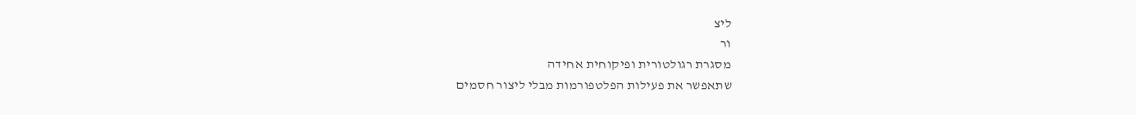ליצ
ור
מסגרת רגולטורית ופיקוחית אחידה
שתאפשר את פעילות הפלטפורמות מבלי ליצור חסמים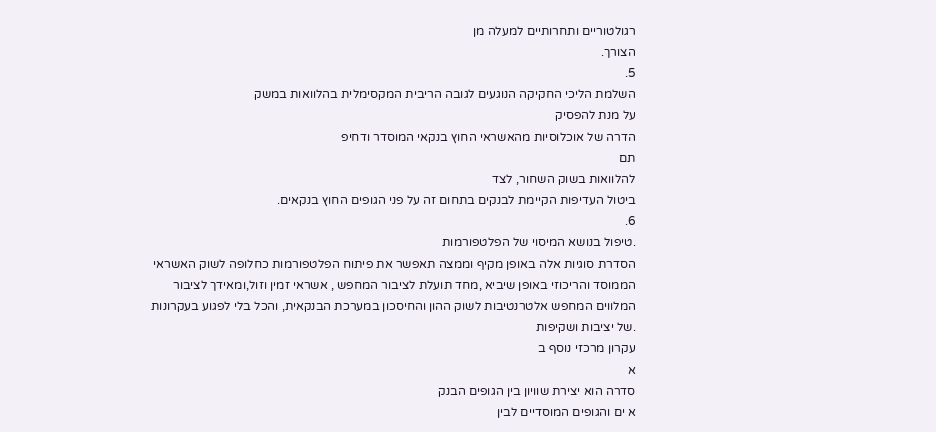רגולטוריים ותחרותיים למעלה מן
הצורך.
5.
השלמת הליכי החקיקה הנוגעים לגובה הריבית המקסימלית בהלוואות במשק
על מנת להפסיק
הדרה של אוכלוסיות מהאשראי החוץ בנקאי המוסדר ודחיפ
תם
להלוואות בשוק השחור, לצד
ביטול העדיפות הקיימת לבנקים בתחום זה על פני הגופים החוץ בנקאים.
6.
.טיפול בנושא המיסוי של הפלטפורמות
הסדרת סוגיות אלה באופן מקיף וממצה תאפשר את פיתוח הפלטפורמות כחלופה לשוק האשראי
הממוסד והריכוזי באופן שיביא ,מחד תועלת לציבור המחפש , אשראי זמין וזול,ומאידך לציבור
המלווים המחפש אלטרנטיבות לשוק ההון והחיסכון במערכת הבנקאית, והכל בלי לפגוע בעקרונות
.של יציבות ושקיפות
עקרון מרכזי נוסף ב
א
סדרה הוא יצירת שוויון בין הגופים הבנק
א ים והגופים המוסדיים לבין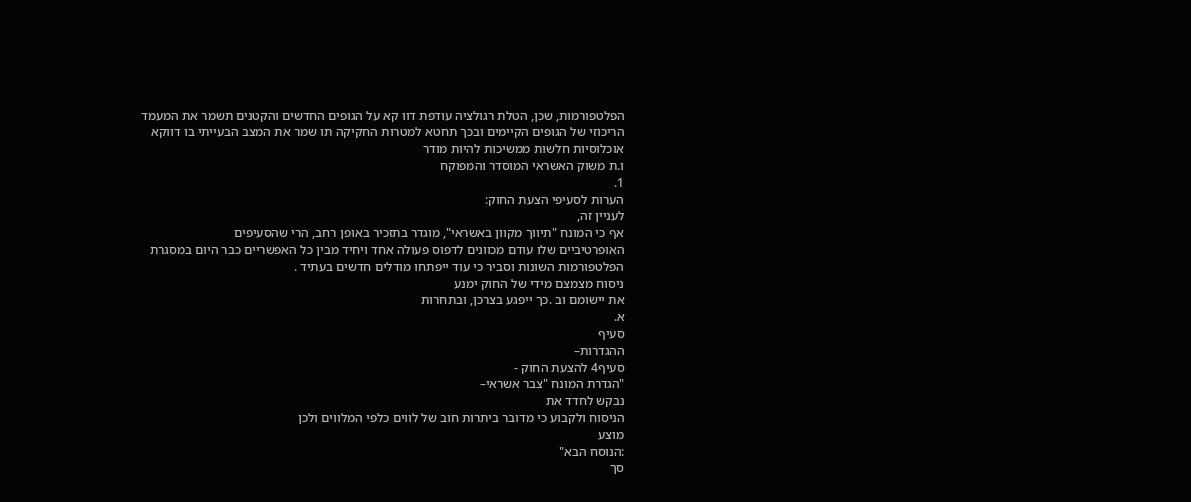הפלטפורמות, שכן, הטלת רגולציה עודפת דוו קא על הגופים החדשים והקטנים תשמר את המעמד
הריכוזי של הגופים הקיימים ובכך תחטא למטרות החקיקה תו שמר את המצב הבעייתי בו דווקא
אוכלוסיות חלשות ממשיכות להיות מודר
ו.ת משוק האשראי המוסדר והמפוקח
1.
הערות לסעיפי הצעת החוק:
לעניין זה,
אף כי המונח "תיווך מקוון באשראי", מוגדר בתזכיר באופן רחב, הרי שהסעיפים
האופרטיביים שלו עודם מכוונים לדפוס פעולה אחד ויחיד מבין כל האפשריים כבר היום במסגרת
הפלטפורמות השונות וסביר כי עוד ייפתחו מודלים חדשים בעתיד .
ניסוח מצמצם מידי של החוק ימנע
את יישומם וב .כך ייפגע בצרכן, ובתחרות
א.
סעיף
ההגדרות–
סעיף4 להצעת החוק -
"הגדרת המונח "צבר אשראי–
נבקש לחדד את
הניסוח ולקבוע כי מדובר ביתרות חוב של לווים כלפי המלווים ולכן
מוצע
:הנוסח הבא"
סך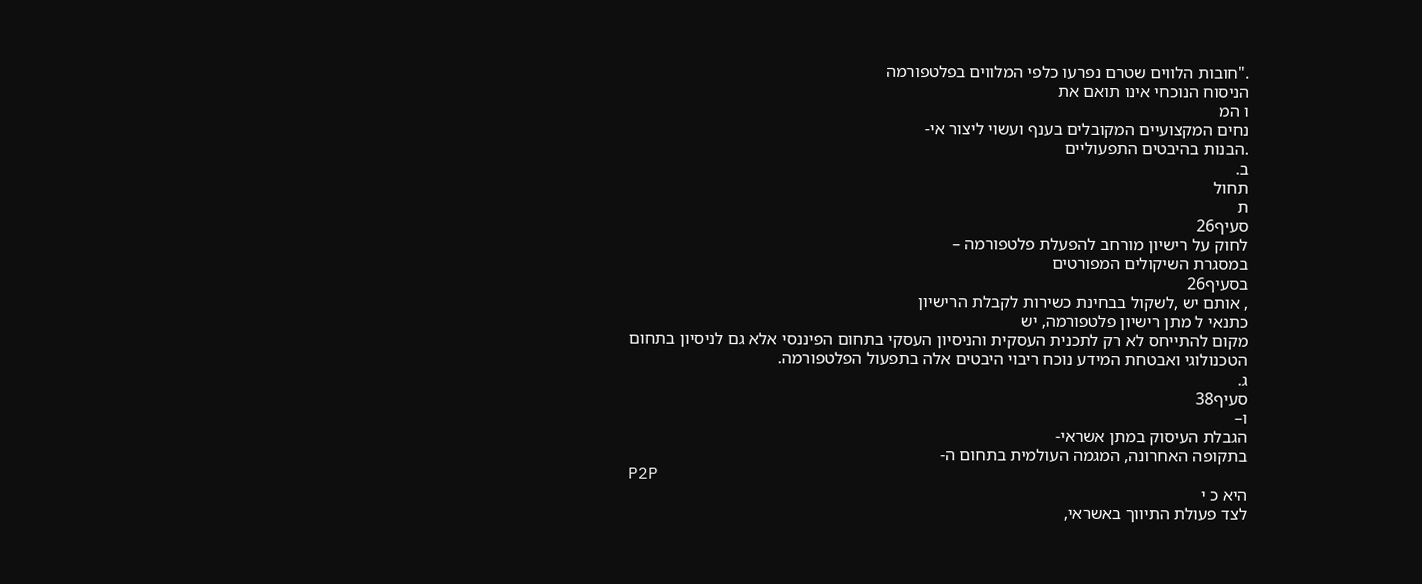."חובות הלווים שטרם נפרעו כלפי המלווים בפלטפורמה
הניסוח הנוכחי אינו תואם את
ו המ
נחים המקצועיים המקובלים בענף ועשוי ליצור אי-
.הבנות בהיבטים התפעוליים
ב.
תחול
ת
סעיף26
לחוק על רישיון מורחב להפעלת פלטפורמה –
במסגרת השיקולים המפורטים
בסעיף26
, אותם יש ,לשקול בבחינת כשירות לקבלת הרישיון
כתנאי ל מתן רישיון פלטפורמה, יש
מקום להתייחס לא רק לתכנית העסקית והניסיון העסקי בתחום הפיננסי אלא גם לניסיון בתחום
הטכנולוגי ואבטחת המידע נוכח ריבוי היבטים אלה בתפעול הפלטפורמה.
ג.
סעיף38
ו–
הגבלת העיסוק במתן אשראי-
בתקופה האחרונה, המגמה העולמית בתחום ה-
P2P
היא כ י
לצד פעולת התיווך באשראי,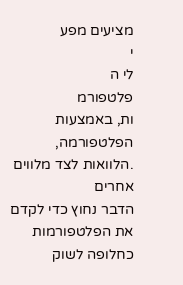מציעים מפע
י
לי ה
פלטפורמ
ות, באמצעות הפלטפורמה,
.הלוואות לצד מלווים אחרים
הדבר נחוץ כדי לקדם את הפלטפורמות כחלופה לשוק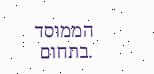הממוסד
.בתחום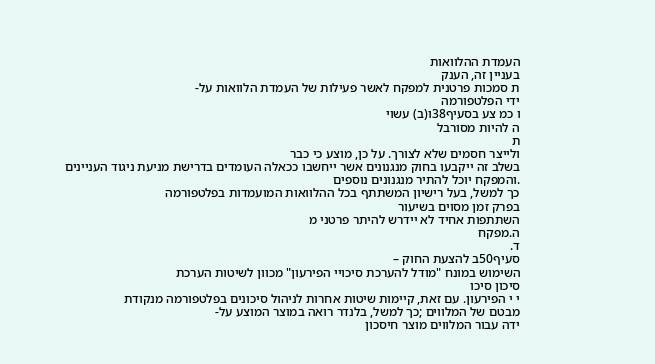העמדת ההלוואות
בעניין זה, הענק
ת סמכות פרטנית למפקח לאשר פעילות של העמדת הלוואות על-
ידי הפלטפורמה
ו כמ צע בסעיף38ו(ב) עשוי
ה להיות מסורבל
ת
ולייצר חסמים שלא לצורך. על כן, מוצע כי כבר
בשלב זה ייקבעו בחוק מנגנונים אשר ייחשבו ככאלה העומדים בדרישת מניעת ניגוד העניינים
.והמפקח יוכל להתיר מנגנונים נוספים
כך למשל, בעל רישיון המשתתף בכל ההלוואות המועמדות בפלטפורמה
בפרק זמן מסוים בשיעור
השתתפות אחיד לא יידרש להיתר פרטני מ
ה.מפקח
ד.
סעיף50ב להצעת החוק –
השימוש במונח "מודל להערכת סיכויי הפירעון" מכוון לשיטות הערכת
סיכון סיכו
י י הפירעון. עם זאת, קיימות שיטות אחרות לניהול סיכונים בפלטפורמה מנקודת
מבטם של המלווים ;כך למשל, בלנדר רואה במוצר המוצע על-
ידה עבור המלווים מוצר חיסכון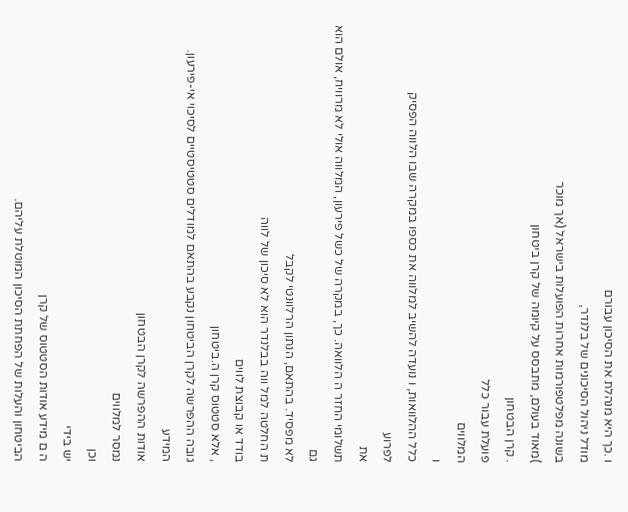ו .כך היא מנהלת את הסיכון עבורם
מודל ניהול הסיכונים של בלנדר,
בשונה מפלטפורמות אחרות הפועלות בישראל (אך מוכר
)מאוד בעולם, מתבסס על קיומה של קרן ביטחון
. קרן הבטחון
פועלת עבור כלל
המלווים
ו
כלל ההלוואות, ו נועדה להשיב למלווה את כספו במקרה שבו הלווה הפסיק
לפרוע
את
תשלומי החזר ה הלוואה. כך, במקרה של כשל פירעון, המלווה אולי לא מרוויח, אולם הוא גם
לא מפסיד. בהתאם, הנתון הרלוונטי לקבל
ת החלטה למל ווה בבלנדר הוא לא סיכון של לווה
בודד או קבוצת לווים
, אלא סטטוס קרן ה.ביטחון
גובה ההפרשה לקרן הביטחון נקבע בהתאם למודלים סטטיסטיים לסיכוי אי-פירעון.
המידע
אודות ההפרשה לקרן הבטחון
נמסר למלווים
וכן
יש בידי
ה ם מידע אודות הסטטוס של קרן
הביטחון והעלות של הפחתת הסיכון המוטלת עליהם.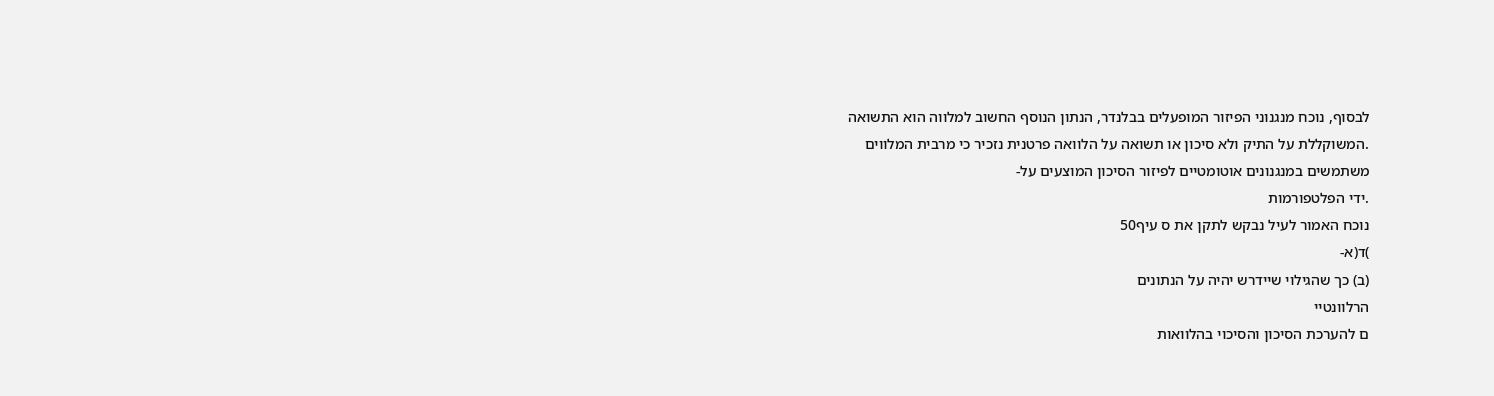לבסוף, נוכח מנגנוני הפיזור המופעלים בבלנדר, הנתון הנוסף החשוב למלווה הוא התשואה
.המשוקללת על התיק ולא סיכון או תשואה על הלוואה פרטנית נזכיר כי מרבית המלווים
משתמשים במנגנונים אוטומטיים לפיזור הסיכון המוצעים על-
.ידי הפלטפורמות
נוכח האמור לעיל נבקש לתקן את ס עיף50
)ד(א-
(ב) כך שהגילוי שיידרש יהיה על הנתונים
הרלוונטיי
ם להערכת הסיכון והסיכוי בהלוואות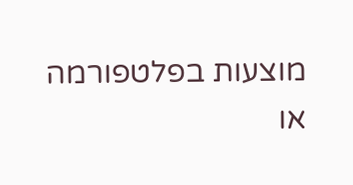מוצעות בפלטפורמה
או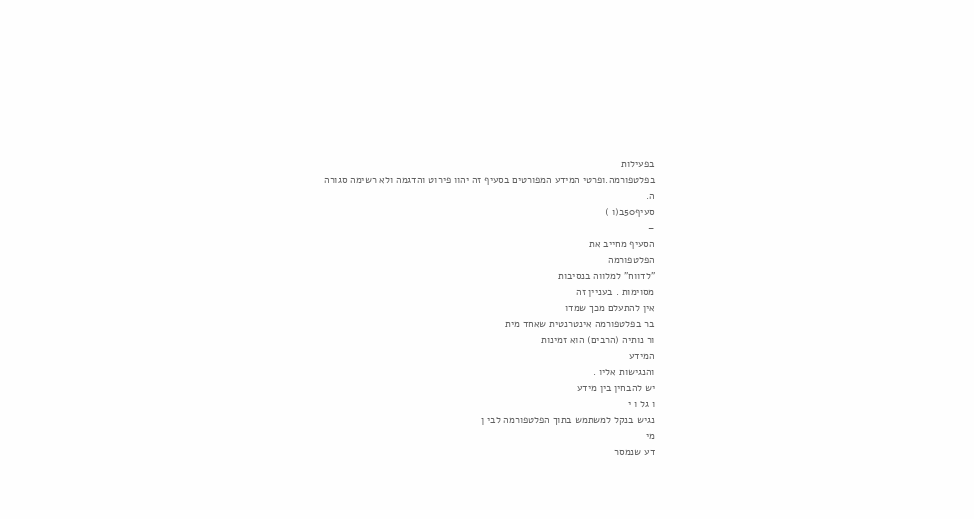בפעילות
בפלטפורמה.ופרטי המידע המפורטים בסעיף זה יהוו פירוט והדגמה ולא רשימה סגורה
ה.
סעיף50ב(ו )
–
הסעיף מחייב את
הפלטפורמה
"לדווח" למלווה בנסיבות
מסוימות . בעניין זה
אין להתעלם מכך שמדו
בר בפלטפורמה אינטרנטית שאחד מית
ור נותיה (הרבים) הוא זמינות
המידע
והנגישות אליו .
יש להבחין בין מידע
ו גל ו י
נגיש בנקל למשתמש בתוך הפלטפורמה לבי ן
מי
דע שנמסר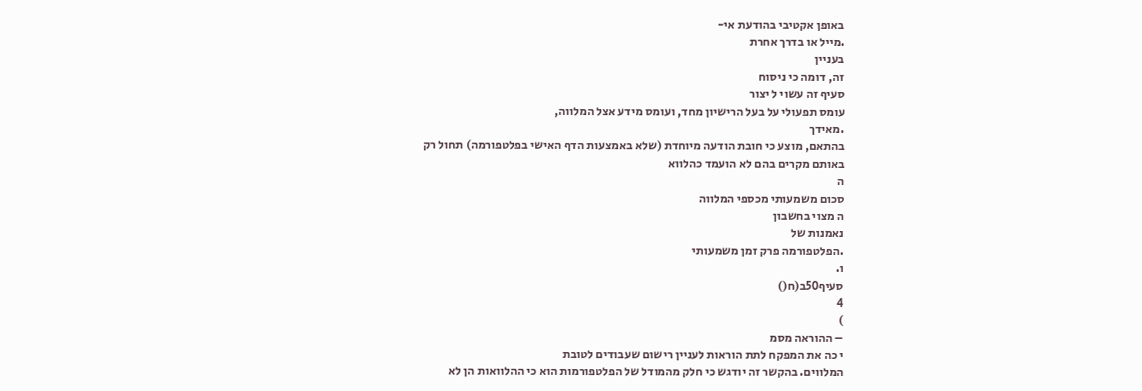באופן אקטיבי בהודעת אי-
.מייל או בדרך אחרת
בעניין
זה, דומה כי ניסוח
סעיף זה עשוי ל יצור
עומס תפעולי על בעל הרישיון מחד, ועומס מידע אצל המלווה,
.מאידך
בהתאם, מוצע כי חובת הודעה מיוחדת (שלא באמצעות הדף האישי בפלטפורמה) תחול רק
באותם מקרים בהם לא הועמד כהלווא
ה
סכום משמעותי מכספי המלווה
ה מצוי בחשבון
נאמנות של
.הפלטפורמה פרק זמן משמעותי
ו.
סעיף50ב(ח()
4
)
– ההוראה מסמ
י כה את המפקח לתת הוראות לעניין רישום שעבודים לטובת
המלווים. בהקשר זה יודגש כי חלק מהמודל של הפלטפורמות הוא כי ההלוואות הן לא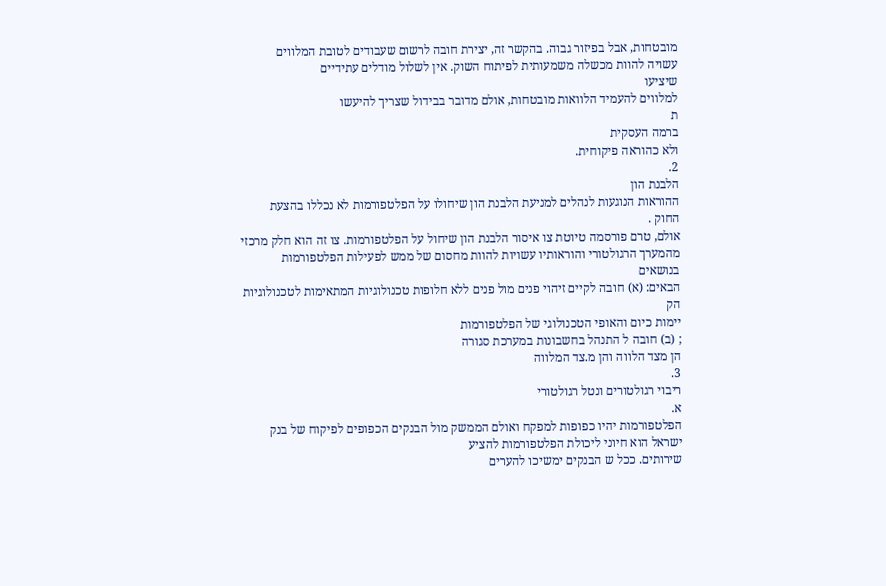מובטחות, אבל בפיזור גבוה. בהקשר זה, יצירת חובה לרשום שעבודים לטובת המלווים
עשויה להוות מכשלה משמעותית לפיתוח השוק. אין לשלול מודלים עתידיים
שיציעו
למלווים להעמיד הלוואות מובטחות, אולם מדובר בבידול שצריך להיעשו
ת
ברמה העסקית
ולא כהוראה פיקוחית.
2.
הלבנת הון
ההוראות הנוגעות לנהלים למניעת הלבנת הון שיחולו על הפלטפורמות לא נכללו בהצעת
החוק .
אולם, טרם פורסמה טיוטת צו איסור הלבנת הון שיחול על הפלטפורמות. צו זה הוא חלק מרכזי
מהמערך הרגולטורי והוראותיו עשויות להוות מחסום של ממש לפעילות הפלטפורמות
בנושאים
הבאים: (א) חובה לקיים זיהוי פנים מול פנים ללא חלופות טכנולוגיות המתאימות לטכנולוגיות
הק
יימות כיום והאופי הטכנולוגי של הפלטפורמות
; (ב) חובה ל התנהל בחשבונות במערכת סגורה
הן מצד הלווה והן מ.צד המלווה
3.
ריבוי רגולטורים ונטל רגולטורי
א.
הפלטפורמות יהיו כפופות למפקח ואולם הממשק מול הבנקים הכפופים לפיקוח של בנק
ישראל הוא חיוני ליכולת הפלטפורמות להציע
שירותים. ככל ש הבנקים ימשיכו להערים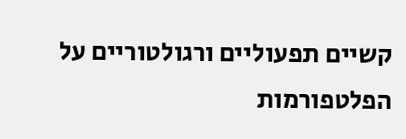קשיים תפעוליים ורגולטוריים על הפלטפורמות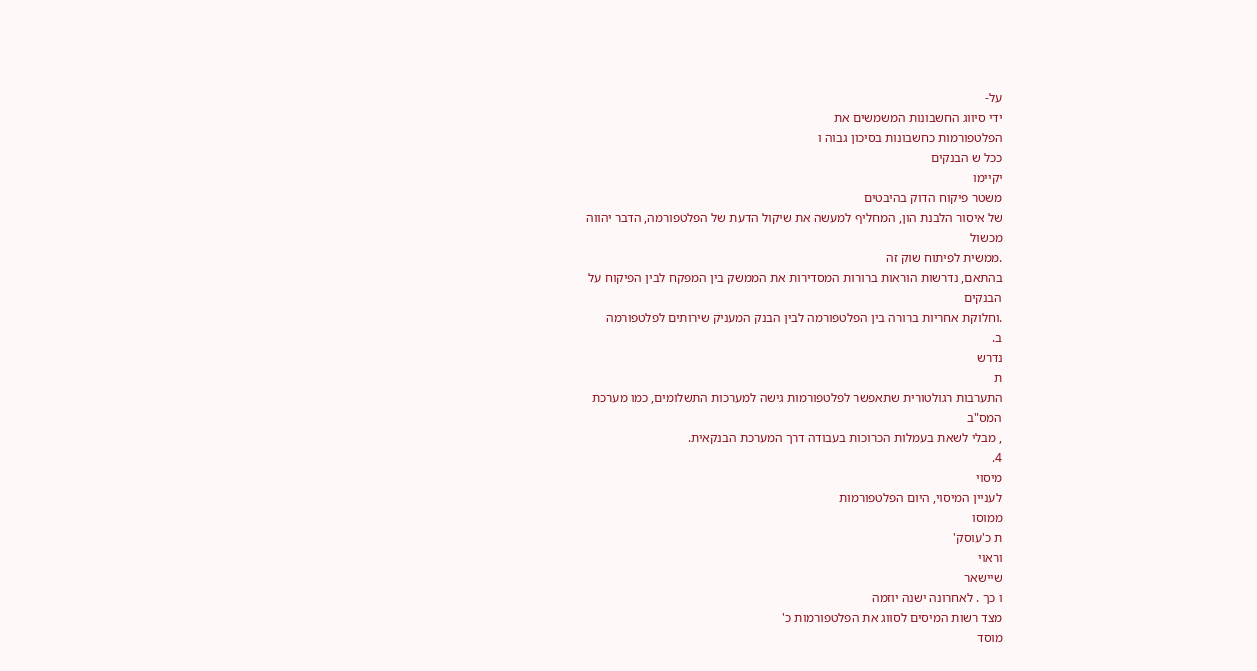על-
ידי סיווג החשבונות המשמשים את
הפלטפורמות כחשבונות בסיכון גבוה ו
ככל ש הבנקים
יקיימו
משטר פיקוח הדוק בהיבטים
של איסור הלבנת הון, המחליף למעשה את שיקול הדעת של הפלטפורמה, הדבר יהווה
מכשול
.ממשית לפיתוח שוק זה
בהתאם, נדרשות הוראות ברורות המסדירות את הממשק בין המפקח לבין הפיקוח על
הבנקים
.וחלוקת אחריות ברורה בין הפלטפורמה לבין הבנק המעניק שירותים לפלטפורמה
ב.
נדרש
ת
התערבות רגולטורית שתאפשר לפלטפורמות גישה למערכות התשלומים, כמו מערכת
המס"ב
, מבלי לשאת בעמלות הכרוכות בעבודה דרך המערכת הבנקאית.
4.
מיסוי
לעניין המיסוי, היום הפלטפורמות
ממוסו
ת כ'עוסק'
וראוי
שיישאר
ו כך . לאחרונה ישנה יוזמה
מצד רשות המיסים לסווג את הפלטפורמות כ'
מוסד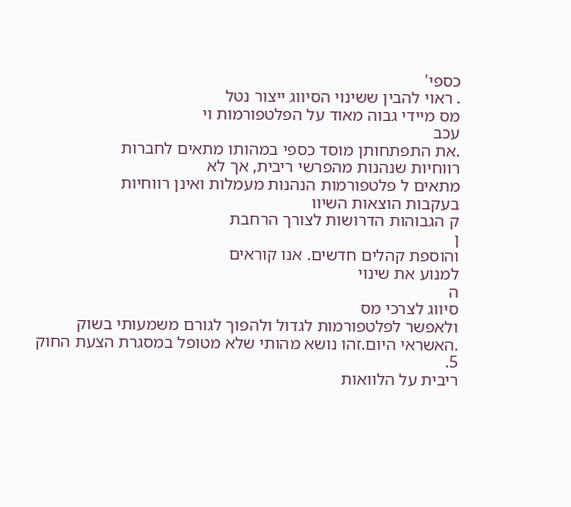כספי'
. ראוי להבין ששינוי הסיווג ייצור נטל
מס מיידי גבוה מאוד על הפלטפורמות וי
עכב
.את התפתחותן מוסד כספי במהותו מתאים לחברות
רווחיות שנהנות מהפרשי ריבית, אך לא
מתאים ל פלטפורמות הנהנות מעמלות ואינן רווחיות
בעקבות הוצאות השיוו
ק הגבוהות הדרושות לצורך הרחבת
ן
והוספת קהלים חדשים. אנו קוראים
למנוע את שינוי
ה
סיווג לצרכי מס
ולאפשר לפלטפורמות לגדול ולהפוך לגורם משמעותי בשוק
.האשראי היום.זהו נושא מהותי שלא מטופל במסגרת הצעת החוק
5.
ריבית על הלוואות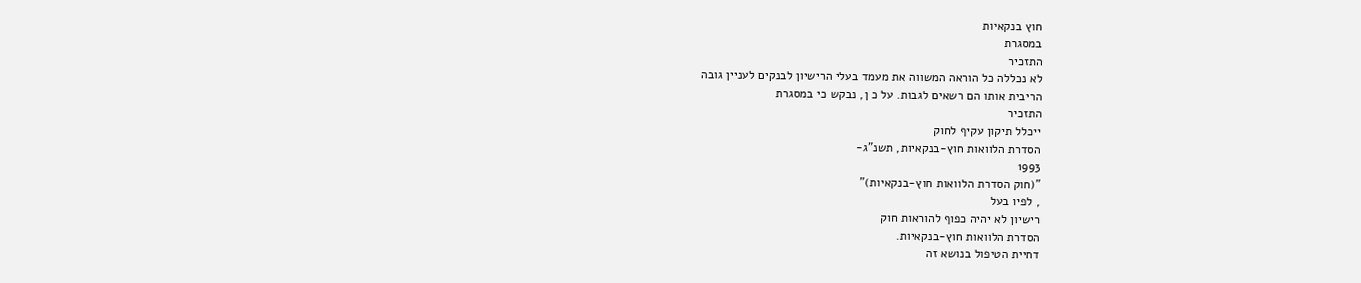חוץ בנקאיות
במסגרת
התזכיר
לא נכללה כל הוראה המשווה את מעמד בעלי הרישיון לבנקים לעניין גובה
הריבית אותו הם רשאים לגבות. על כ ן, נבקש כי במסגרת
התזכיר
ייכלל תיקון עקיף לחוק
הסדרת הלוואות חוץ-בנקאיות, תשנ"ג-
1993
"(חוק הסדרת הלוואות חוץ-בנקאיות)"
, לפיו בעל
רישיון לא יהיה כפוף להוראות חוק
הסדרת הלוואות חוץ-בנקאיות.
דחיית הטיפול בנושא זה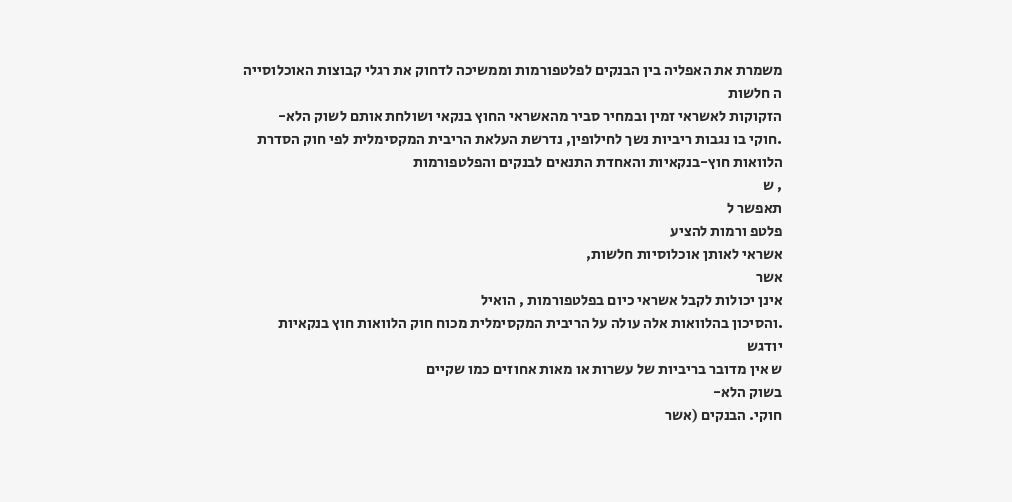משמרת את האפליה בין הבנקים לפלטפורמות וממשיכה לדחוק את רגלי קבוצות האוכלוסייה
ה חלשות
הזקוקות לאשראי זמין ובמחיר סביר מהאשראי החוץ בנקאי ושולחת אותם לשוק הלא-
.חוקי בו נגבות ריביות נשך לחילופין, נדרשת העלאת הריבית המקסימלית לפי חוק הסדרת
הלוואות חוץ-בנקאיות והאחדת התנאים לבנקים והפלטפורמות
, ש
תאפשר ל
פלטפ ורמות להציע
אשראי לאותן אוכלוסיות חלשות,
אשר
אינן יכולות לקבל אשראי כיום בפלטפורמות , הואיל
.והסיכון בהלוואות אלה עולה על הריבית המקסימלית מכוח חוק הלוואות חוץ בנקאיות
יודגש
ש אין מדובר בריביות של עשרות או מאות אחוזים כמו שקיים
בשוק הלא-
חוקי. הבנקים (אשר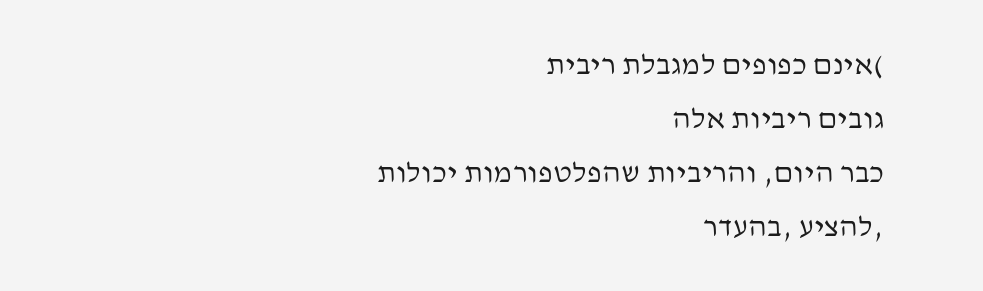)אינם כפופים למגבלת ריבית
גובים ריביות אלה
כבר היום, והריביות שהפלטפורמות יכולות
,להציע ,בהעדר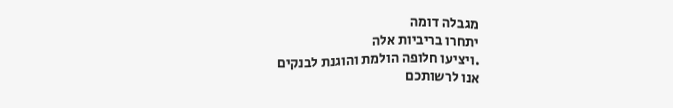מגבלה דומה
יתחרו בריביות אלה
.ויציעו חלופה הולמת והוגנת לבנקים
אנו לרשותכם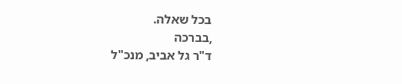בכל שאלה.
,בברכה
ד"ר גל אביב, מנכ"ל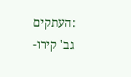:העתקים
גב' קירו-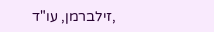,זילברמן, עו"ד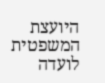היועצת המשפטית לועדה